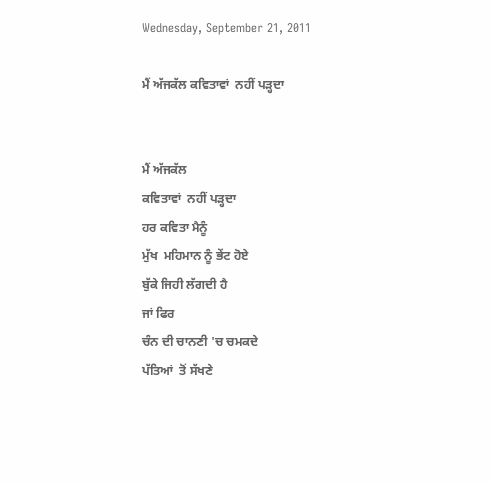Wednesday, September 21, 2011

ਮੈਂ ਅੱਜਕੱਲ ਕਵਿਤਾਵਾਂ  ਨਹੀਂ ਪੜ੍ਹਦਾ


ਮੈਂ ਅੱਜਕੱਲ
ਕਵਿਤਾਵਾਂ  ਨਹੀਂ ਪੜ੍ਹਦਾ
ਹਰ ਕਵਿਤਾ ਮੈਨੂੰ
ਮੁੱਖ  ਮਹਿਮਾਨ ਨੂੰ ਭੇਂਟ ਹੋਏ
ਬੁੱਕੇ ਜਿਹੀ ਲੱਗਦੀ ਹੈ
ਜਾਂ ਫਿਰ
ਚੰਨ ਦੀ ਚਾਨਣੀ 'ਚ ਚਮਕਦੇ
ਪੱਤਿਆਂ  ਤੋਂ ਸੱਖਣੇ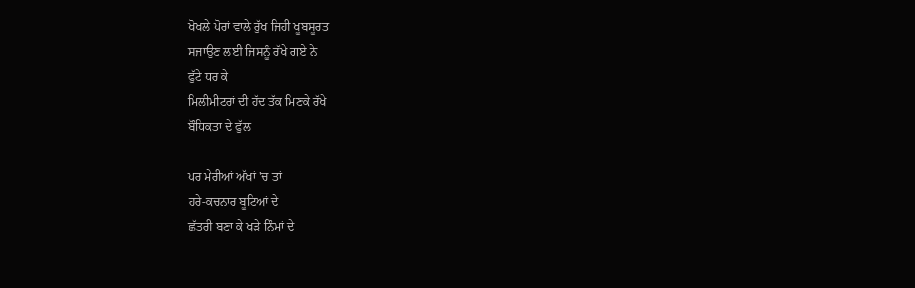ਖੋਖਲੇ ਪੋਰਾਂ ਵਾਲੇ ਰੁੱਖ ਜਿਹੀ ਖੂਬਸੂਰਤ
ਸਜਾਉਣ ਲਈ ਜਿਸਨੂੰ ਰੱਖੇ ਗਏ ਨੇ
ਫੁੱਟੇ ਧਰ ਕੇ
ਮਿਲੀਮੀਟਰਾਂ ਦੀ ਹੱਦ ਤੱਕ ਮਿਣਕੇ ਰੱਖੇ
ਬੌਧਿਕਤਾ ਦੇ ਫੁੱਲ

ਪਰ ਮੇਰੀਆਂ ਅੱਖਾਂ 'ਚ ਤਾਂ
ਹਰੇ-ਕਚਨਾਰ ਬੂਟਿਆਂ ਦੇ
ਛੱਤਰੀ ਬਣਾ ਕੇ ਖੜੇ ਨਿੰਮਾਂ ਦੇ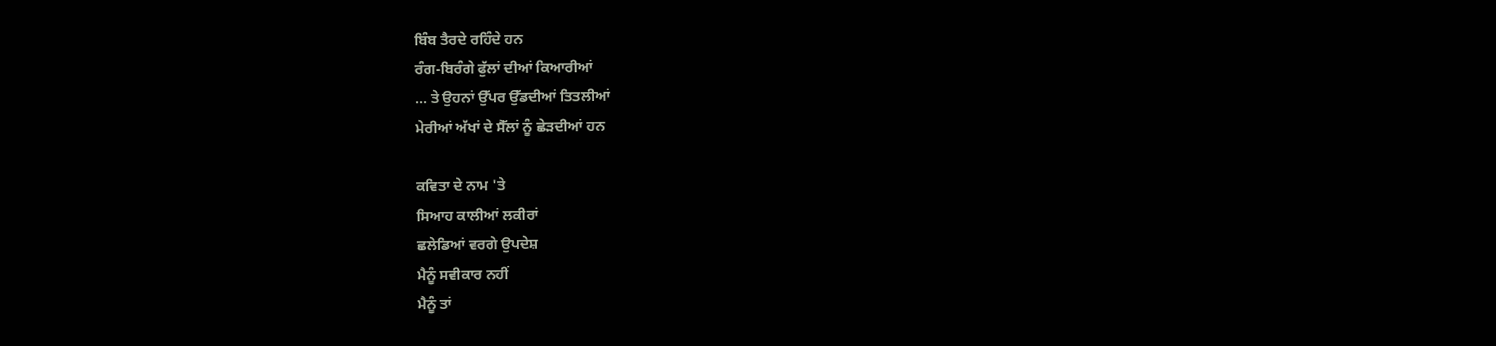ਬਿੰਬ ਤੈਰਦੇ ਰਹਿੰਦੇ ਹਨ
ਰੰਗ-ਬਿਰੰਗੇ ਫੁੱਲਾਂ ਦੀਆਂ ਕਿਆਰੀਆਂ
... ਤੇ ਉਹਨਾਂ ਉੱਪਰ ਉੱਡਦੀਆਂ ਤਿਤਲੀਆਂ
ਮੇਰੀਆਂ ਅੱਖਾਂ ਦੇ ਸੈੱਲਾਂ ਨੂੰ ਛੇੜਦੀਆਂ ਹਨ

ਕਵਿਤਾ ਦੇ ਨਾਮ 'ਤੇ
ਸਿਆਹ ਕਾਲੀਆਂ ਲਕੀਰਾਂ
ਛਲੇਡਿਆਂ ਵਰਗੇ ਉਪਦੇਸ਼
ਮੈਨੂੰ ਸਵੀਕਾਰ ਨਹੀਂ
ਮੈਨੂੰ ਤਾਂ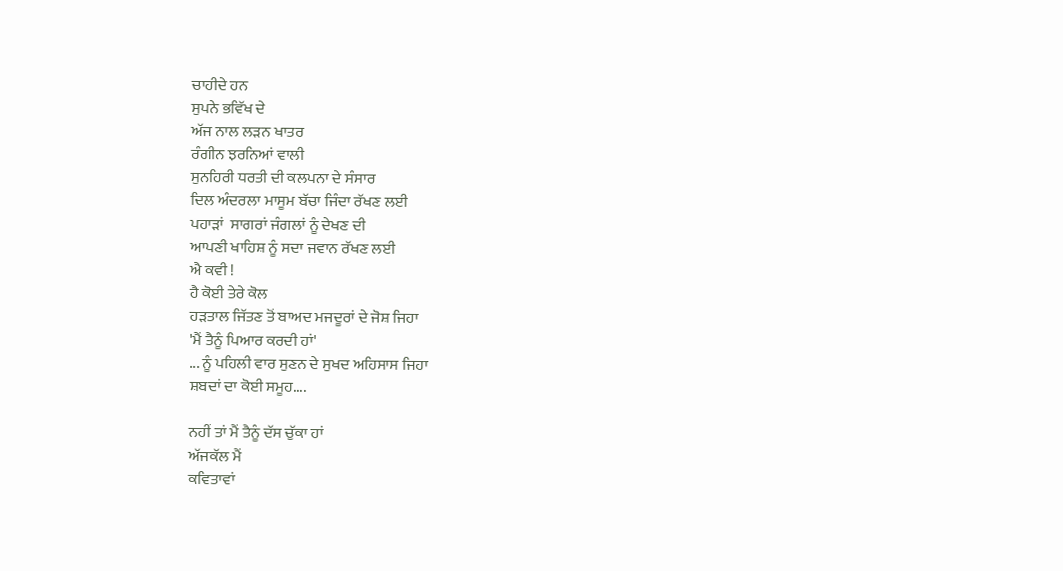ਚਾਹੀਦੇ ਹਨ
ਸੁਪਨੇ ਭਵਿੱਖ ਦੇ
ਅੱਜ ਨਾਲ ਲੜਨ ਖਾਤਰ
ਰੰਗੀਨ ਝਰਨਿਆਂ ਵਾਲੀ
ਸੁਨਹਿਰੀ ਧਰਤੀ ਦੀ ਕਲਪਨਾ ਦੇ ਸੰਸਾਰ
ਦਿਲ ਅੰਦਰਲਾ ਮਾਸੂਮ ਬੱਚਾ ਜਿੰਦਾ ਰੱਖਣ ਲਈ
ਪਹਾੜਾਂ  ਸਾਗਰਾਂ ਜੰਗਲਾਂ ਨੂੰ ਦੇਖਣ ਦੀ
ਆਪਣੀ ਖਾਹਿਸ਼ ਨੂੰ ਸਦਾ ਜਵਾਨ ਰੱਖਣ ਲਈ
ਐ ਕਵੀ !
ਹੈ ਕੋਈ ਤੇਰੇ ਕੋਲ
ਹੜਤਾਲ ਜਿੱਤਣ ਤੋਂ ਬਾਅਦ ਮਜਦੂਰਾਂ ਦੇ ਜੋਸ਼ ਜਿਹਾ
'ਮੈਂ ਤੈਨੂੰ ਪਿਆਰ ਕਰਦੀ ਹਾਂ'
... ਨੂੰ ਪਹਿਲੀ ਵਾਰ ਸੁਣਨ ਦੇ ਸੁਖਦ ਅਹਿਸਾਸ ਜਿਹਾ
ਸ਼ਬਦਾਂ ਦਾ ਕੋਈ ਸਮੂਹ....

ਨਹੀਂ ਤਾਂ ਮੈਂ ਤੈਨੂੰ ਦੱਸ ਚੁੱਕਾ ਹਾਂ
ਅੱਜਕੱਲ ਮੈਂ
ਕਵਿਤਾਵਾਂ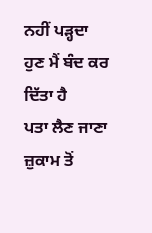ਨਹੀਂ ਪੜ੍ਹਦਾ
ਹੁਣ ਮੈਂ ਬੰਦ ਕਰ ਦਿੱਤਾ ਹੈ
ਪਤਾ ਲੈਣ ਜਾਣਾ
ਜ਼ੁਕਾਮ ਤੋਂ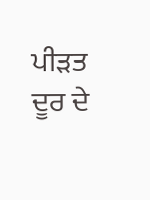ਪੀੜਤ ਦੂਰ ਦੇ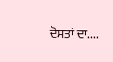ਦੋਸਤਾਂ ਦਾ....